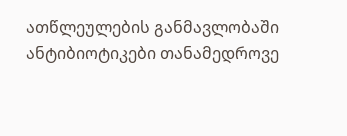ათწლეულების განმავლობაში ანტიბიოტიკები თანამედროვე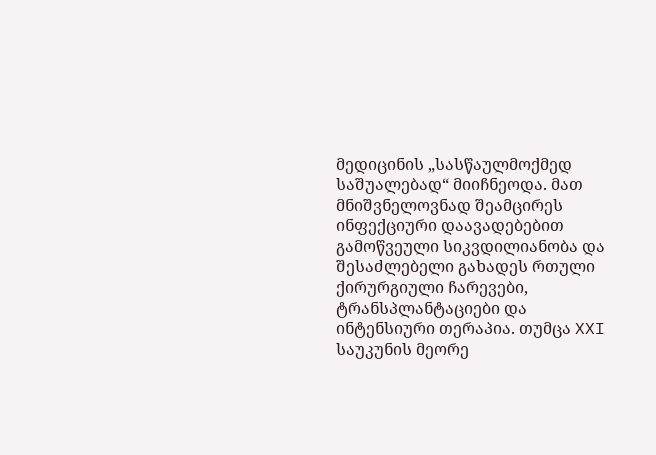მედიცინის „სასწაულმოქმედ საშუალებად“ მიიჩნეოდა. მათ მნიშვნელოვნად შეამცირეს ინფექციური დაავადებებით გამოწვეული სიკვდილიანობა და შესაძლებელი გახადეს რთული ქირურგიული ჩარევები, ტრანსპლანტაციები და ინტენსიური თერაპია. თუმცა XXI საუკუნის მეორე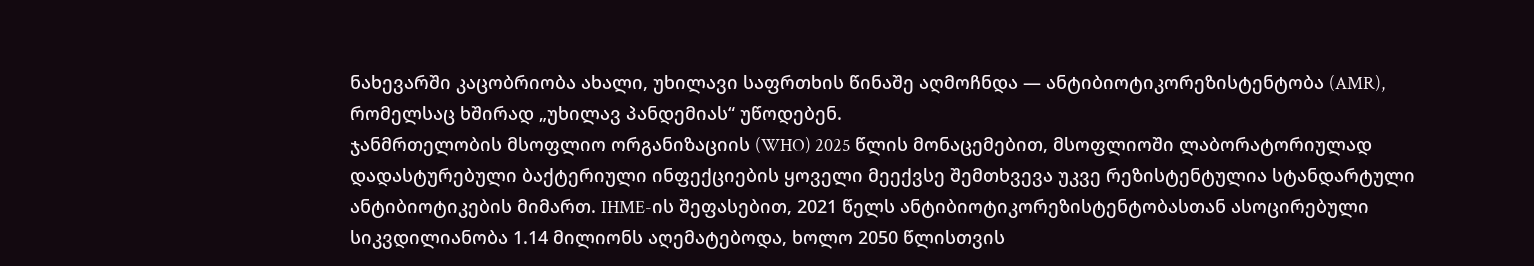ნახევარში კაცობრიობა ახალი, უხილავი საფრთხის წინაშე აღმოჩნდა — ანტიბიოტიკორეზისტენტობა (AMR), რომელსაც ხშირად „უხილავ პანდემიას“ უწოდებენ.
ჯანმრთელობის მსოფლიო ორგანიზაციის (WHO) 2025 წლის მონაცემებით, მსოფლიოში ლაბორატორიულად დადასტურებული ბაქტერიული ინფექციების ყოველი მეექვსე შემთხვევა უკვე რეზისტენტულია სტანდარტული ანტიბიოტიკების მიმართ. IHME-ის შეფასებით, 2021 წელს ანტიბიოტიკორეზისტენტობასთან ასოცირებული სიკვდილიანობა 1.14 მილიონს აღემატებოდა, ხოლო 2050 წლისთვის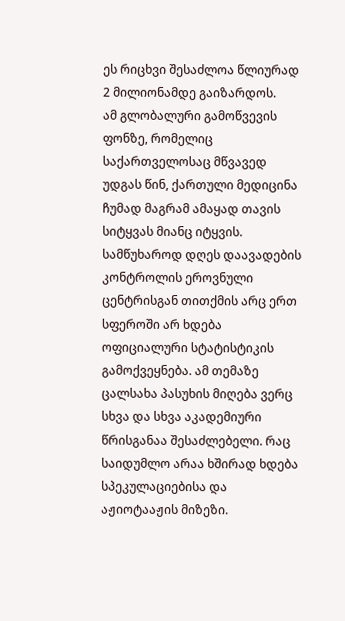ეს რიცხვი შესაძლოა წლიურად 2 მილიონამდე გაიზარდოს.
ამ გლობალური გამოწვევის ფონზე, რომელიც საქართველოსაც მწვავედ უდგას წინ, ქართული მედიცინა ჩუმად მაგრამ ამაყად თავის სიტყვას მიანც იტყვის.
სამწუხაროდ დღეს დაავადების კონტროლის ეროვნული ცენტრისგან თითქმის არც ერთ სფეროში არ ხდება ოფიციალური სტატისტიკის გამოქვეყნება. ამ თემაზე ცალსახა პასუხის მიღება ვერც სხვა და სხვა აკადემიური წრისგანაა შესაძლებელი. რაც საიდუმლო არაა ხშირად ხდება სპეკულაციებისა და აჟიოტააჟის მიზეზი.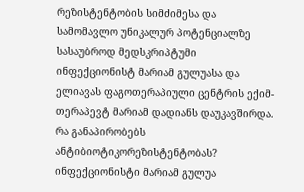რეზისტენტობის სიმძიმესა და სამომავლო უნიკალურ პოტენციალზე სასაუბროდ მედსკრიპტუმი ინფექციონისტ მარიამ გულუასა და ელიავას ფაგოთერაპიული ცენტრის ექიმ-თერაპევტ მარიამ დადიანს დაუკავშირდა.
რა განაპირობებს ანტიბიოტიკორეზისტენტობას?
ინფექციონისტი მარიამ გულუა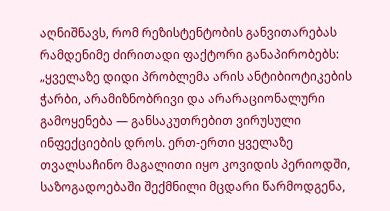აღნიშნავს, რომ რეზისტენტობის განვითარებას რამდენიმე ძირითადი ფაქტორი განაპირობებს:
„ყველაზე დიდი პრობლემა არის ანტიბიოტიკების ჭარბი, არამიზნობრივი და არარაციონალური გამოყენება — განსაკუთრებით ვირუსული ინფექციების დროს. ერთ-ერთი ყველაზე თვალსაჩინო მაგალითი იყო კოვიდის პერიოდში, საზოგადოებაში შექმნილი მცდარი წარმოდგენა,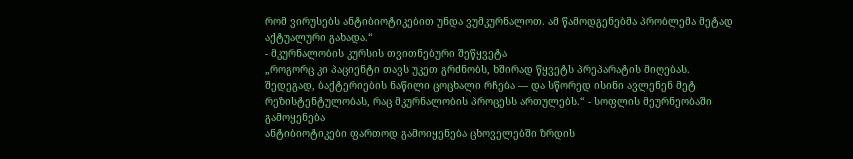რომ ვირუსებს ანტიბიოტიკებით უნდა ვუმკურნალოთ. ამ წამოდგენებმა პრობლემა მეტად აქტუალური გახადა.“
- მკურნალობის კურსის თვითნებური შეწყვეტა
„როგორც კი პაციენტი თავს უკეთ გრძნობს, ხშირად წყვეტს პრეპარატის მიღებას. შედეგად, ბაქტერიების ნაწილი ცოცხალი რჩება — და სწორედ ისინი ავლენენ მეტ რეზისტენტულობას, რაც მკურნალობის პროცესს ართულებს.“ - სოფლის მეურნეობაში გამოყენება
ანტიბიოტიკები ფართოდ გამოიყენება ცხოველებში ზრდის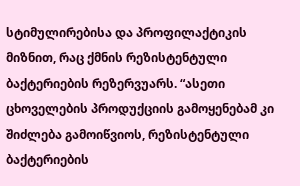სტიმულირებისა და პროფილაქტიკის მიზნით, რაც ქმნის რეზისტენტული ბაქტერიების რეზერვუარს. “ასეთი ცხოველების პროდუქციის გამოყენებამ კი შიძლება გამოიწვიოს, რეზისტენტული ბაქტერიების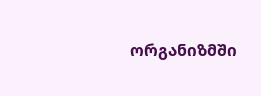ორგანიზმში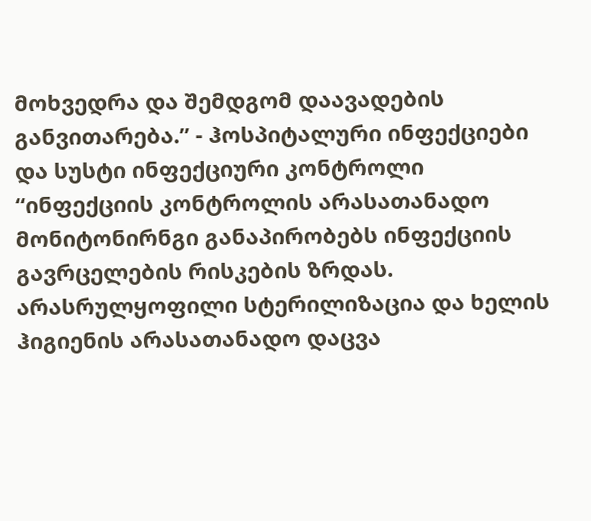მოხვედრა და შემდგომ დაავადების განვითარება.” - ჰოსპიტალური ინფექციები და სუსტი ინფექციური კონტროლი
“ინფექციის კონტროლის არასათანადო მონიტონირნგი განაპირობებს ინფექციის გავრცელების რისკების ზრდას. არასრულყოფილი სტერილიზაცია და ხელის ჰიგიენის არასათანადო დაცვა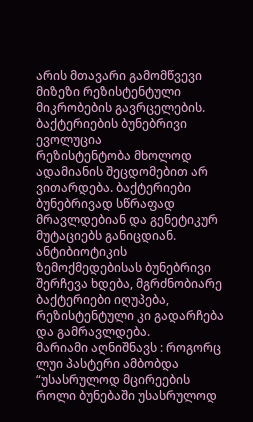არის მთავარი გამომწვევი მიზეზი რეზისტენტული მიკრობების გავრცელების.
ბაქტერიების ბუნებრივი ევოლუცია
რეზისტენტობა მხოლოდ ადამიანის შეცდომებით არ ვითარდება. ბაქტერიები ბუნებრივად სწრაფად მრავლდებიან და გენეტიკურ მუტაციებს განიცდიან. ანტიბიოტიკის ზემოქმედებისას ბუნებრივი შერჩევა ხდება, მგრძნობიარე ბაქტერიები იღუპება, რეზისტენტული კი გადარჩება და გამრავლდება.
მარიამი აღნიშნავს : როგორც ლუი პასტერი ამბობდა “უსასრულოდ მცირეების როლი ბუნებაში უსასრულოდ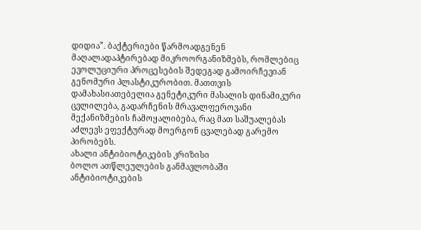დიდია”. ბაქტერიები წარმოადგენენ მაღალადაპტირებად მიკროორგანიზმებს, რომლებიც ევოლუციური პროცესების შედეგად გამოირჩევიან გენომური პლასტიკურობით. მათთვის დამახასიათებელია გენეტიკური მასალის დინამიკური ცვლილება, გადარჩენის მრავალფეროვანი მექანიზმების ჩამოყალიბება, რაც მათ საშუალებას აძლევს ეფექტურად მოერგონ ცვალებად გარემო პირობებს.
ახალი ანტიბიოტიკების კრიზისი
ბოლო ათწლეულების განმავლობაში ანტიბიოტიკების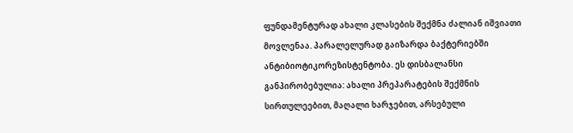ფუნდამენტურად ახალი კლასების შექმნა ძალიან იშვიათი მოვლენაა. პარალელურად გაიზარდა ბაქტერიებში ანტიბიოტიკორეზისტენტობა. ეს დისბალანსი განპირობებულია: ახალი პრეპარატების შექმნის სირთულეებით, მაღალი ხარჯებით, არსებული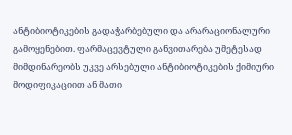ანტიბიოტიკების გადაჭარბებული და არარაციონალური გამოყენებით. ფარმაცევტული განვითარება უმეტესად მიმდინარეობს უკვე არსებული ანტიბიოტიკების ქიმიური მოდიფიკაციით ან მათი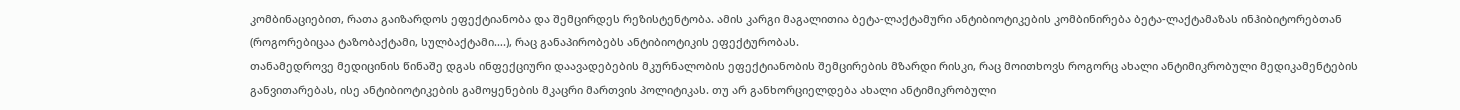კომბინაციებით, რათა გაიზარდოს ეფექტიანობა და შემცირდეს რეზისტენტობა. ამის კარგი მაგალითია ბეტა-ლაქტამური ანტიბიოტიკების კომბინირება ბეტა-ლაქტამაზას ინჰიბიტორებთან (როგორებიცაა ტაზობაქტამი, სულბაქტამი….), რაც განაპირობებს ანტიბიოტიკის ეფექტურობას.
თანამედროვე მედიცინის წინაშე დგას ინფექციური დაავადებების მკურნალობის ეფექტიანობის შემცირების მზარდი რისკი, რაც მოითხოვს როგორც ახალი ანტიმიკრობული მედიკამენტების განვითარებას, ისე ანტიბიოტიკების გამოყენების მკაცრი მართვის პოლიტიკას. თუ არ განხორციელდება ახალი ანტიმიკრობული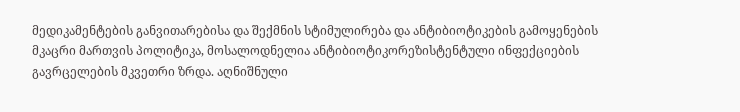მედიკამენტების განვითარებისა და შექმნის სტიმულირება და ანტიბიოტიკების გამოყენების მკაცრი მართვის პოლიტიკა, მოსალოდნელია ანტიბიოტიკორეზისტენტული ინფექციების გავრცელების მკვეთრი ზრდა. აღნიშნული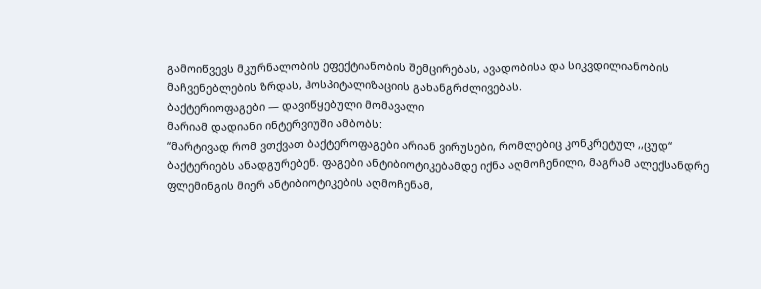გამოიწვევს მკურნალობის ეფექტიანობის შემცირებას, ავადობისა და სიკვდილიანობის მაჩვენებლების ზრდას, ჰოსპიტალიზაციის გახანგრძლივებას.
ბაქტერიოფაგები — დავიწყებული მომავალი
მარიამ დადიანი ინტერვიუში ამბობს:
“მარტივად რომ ვთქვათ ბაქტეროფაგები არიან ვირუსები, რომლებიც კონკრეტულ ,,ცუდ“ ბაქტერიებს ანადგურებენ. ფაგები ანტიბიოტიკებამდე იქნა აღმოჩენილი, მაგრამ ალექსანდრე ფლემინგის მიერ ანტიბიოტიკების აღმოჩენამ,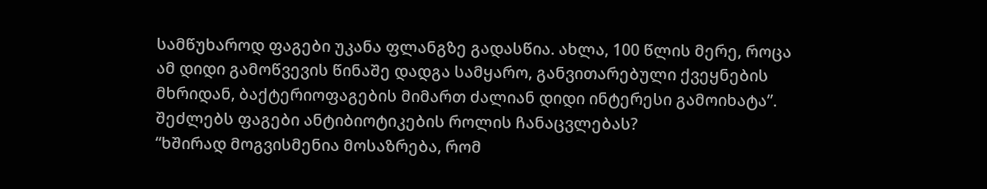სამწუხაროდ ფაგები უკანა ფლანგზე გადასწია. ახლა, 100 წლის მერე, როცა ამ დიდი გამოწვევის წინაშე დადგა სამყარო, განვითარებული ქვეყნების მხრიდან, ბაქტერიოფაგების მიმართ ძალიან დიდი ინტერესი გამოიხატა”.
შეძლებს ფაგები ანტიბიოტიკების როლის ჩანაცვლებას?
“ხშირად მოგვისმენია მოსაზრება, რომ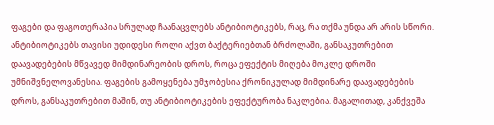ფაგები და ფაგოთერაპია სრულად ჩაანაცვლებს ანტიბიოტიკებს, რაც, რა თქმა უნდა არ არის სწორი. ანტიბიოტიკებს თავისი უდიდესი როლი აქვთ ბაქტერიებთან ბრძოლაში, განსაკუთრებით დაავადებების მწვავედ მიმდინარეობის დროს, როცა ეფექტის მიღება მოკლე დროში უმნიშვნელოვანესია. ფაგების გამოყენება უმჯობესია ქრონიკულად მიმდინარე დაავადებების დროს, განსაკუთრებით მაშინ, თუ ანტიბიოტიკების ეფექტურობა ნაკლებია. მაგალითად, კანქვეშა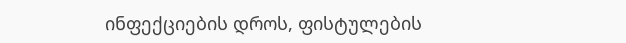ინფექციების დროს, ფისტულების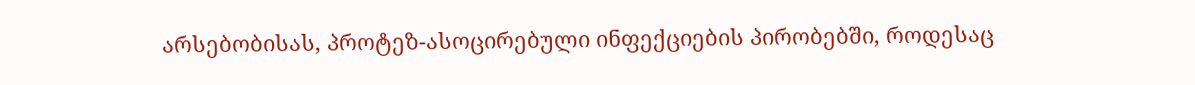არსებობისას, პროტეზ-ასოცირებული ინფექციების პირობებში, როდესაც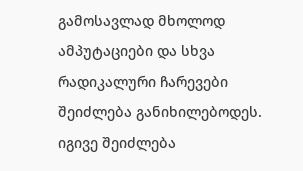გამოსავლად მხოლოდ ამპუტაციები და სხვა რადიკალური ჩარევები შეიძლება განიხილებოდეს. იგივე შეიძლება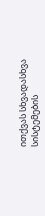ითქვას სხვადასხვა სისტემების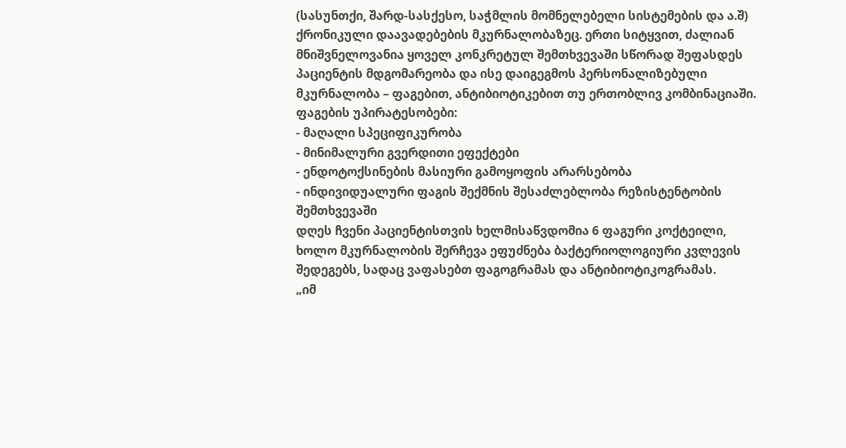(სასუნთქი, შარდ-სასქესო, საჭმლის მომნელებელი სისტემების და ა.შ) ქრონიკული დაავადებების მკურნალობაზეც. ერთი სიტყვით, ძალიან მნიშვნელოვანია ყოველ კონკრეტულ შემთხვევაში სწორად შეფასდეს პაციენტის მდგომარეობა და ისე დაიგეგმოს პერსონალიზებული მკურნალობა – ფაგებით, ანტიბიოტიკებით თუ ერთობლივ კომბინაციაში.
ფაგების უპირატესობები:
- მაღალი სპეციფიკურობა
- მინიმალური გვერდითი ეფექტები
- ენდოტოქსინების მასიური გამოყოფის არარსებობა
- ინდივიდუალური ფაგის შექმნის შესაძლებლობა რეზისტენტობის შემთხვევაში
დღეს ჩვენი პაციენტისთვის ხელმისაწვდომია 6 ფაგური კოქტეილი, ხოლო მკურნალობის შერჩევა ეფუძნება ბაქტერიოლოგიური კვლევის შედეგებს, სადაც ვაფასებთ ფაგოგრამას და ანტიბიოტიკოგრამას.
„იმ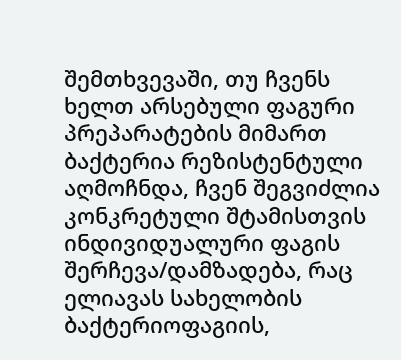შემთხვევაში, თუ ჩვენს ხელთ არსებული ფაგური პრეპარატების მიმართ ბაქტერია რეზისტენტული აღმოჩნდა, ჩვენ შეგვიძლია კონკრეტული შტამისთვის ინდივიდუალური ფაგის შერჩევა/დამზადება, რაც ელიავას სახელობის ბაქტერიოფაგიის,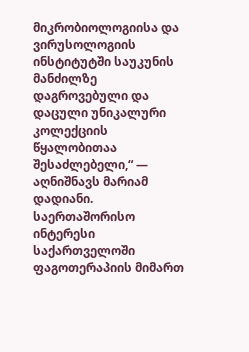მიკრობიოლოგიისა და ვირუსოლოგიის ინსტიტუტში საუკუნის მანძილზე დაგროვებული და დაცული უნიკალური კოლექციის წყალობითაა შესაძლებელი,“ — აღნიშნავს მარიამ დადიანი.
საერთაშორისო ინტერესი
საქართველოში ფაგოთერაპიის მიმართ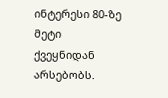ინტერესი 80-ზე მეტი ქვეყნიდან არსებობს.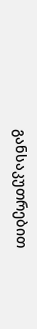განსაკუთრებით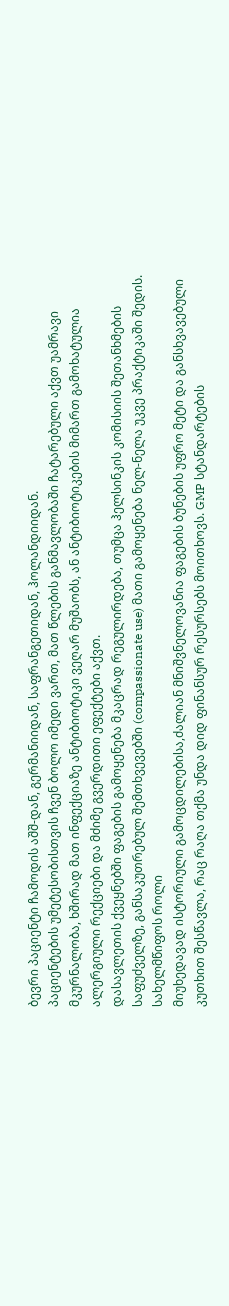ბევრი პაციენტი ჩამოდის აშშ-დან, გერმანიიდან, საფრანგეთიდან, ჰოლანდიიდან.
პაციენტების უმეტესობისთვის ჩვენ ბოლო იმედი ვართ, მათ წლების განმავლობაში ჩატარებული აქვთ უამრავი მკურნალობა, ხშირად მათ ინფექციაზე ანტიბიოტიკი ვეღარ მუშაობს, ან ანტიბიოტიკების მიმართ გამოხატულია ალერგიული რექციები და მძიმე გვერდითი ეფექტები აქვთ.
დასავლეთის ქვეყნებში ფაგების გამოყენება მკაცრად რეგულირდება, თუმცა ჰელსინკის კომისიის შეთანხმების საფუძველზე, განსაკუთრებულ შემთხვევებში (compassionate use) მათი გამოყენება ნელ-ნელა უკვე პრაქტიკაში შედის.
სახელმწიფოს როლი
მიუხედავად ისტორიული გამოცდილებისა,ძალიან მნიშვნელოვანია ფაგების ბუნების უფრო მეტი და განსხვავებული კუთხით შესწავლა, რაც რაღა თქმა უნდა დიდ ფინანსურ რესურსებს მოითხოვს. GMP სტანდარტების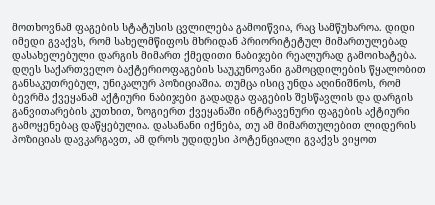მოთხოვნამ ფაგების სტატუსის ცვლილება გამოიწვია, რაც სამწუხაროა. დიდი იმედი გვაქვს, რომ სახელმწიფოს მხრიდან პრიორიტეტულ მიმართულებად დასახელებული დარგის მიმართ ქმედითი ნაბიჯები რეალურად გამოიხატება.
დღეს საქართველო ბაქტერიოფაგების საუკუნოვანი გამოცდილების წყალობით განსაკუთრებულ, უნიკალურ პოზიციაშია. თუმცა ისიც უნდა აღინიშნოს, რომ ბევრმა ქვეყანამ აქტიური ნაბიჯები გადადგა ფაგების შესწავლის და დარგის განვითარების კუთხით, ზოგიერთ ქვეყანაში ინტრავენური ფაგების აქტიური გამოყენებაც დაწყებულია. დასანანი იქნება, თუ ამ მიმართულებით ლიდერის პოზიციას დავკარგავთ, ამ დროს უდიდესი პოტენციალი გვაქვს ვიყოთ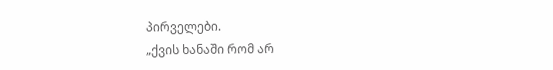პირველები.
„ქვის ხანაში რომ არ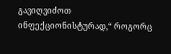გავიღვიძოთ ინფექციონისტურად,“ როგორც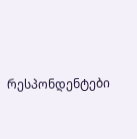რესპონდენტები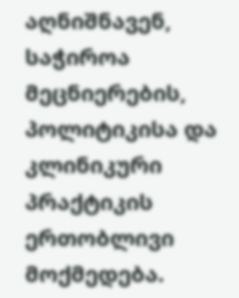აღნიშნავენ, საჭიროა მეცნიერების, პოლიტიკისა და კლინიკური პრაქტიკის ერთობლივი მოქმედება.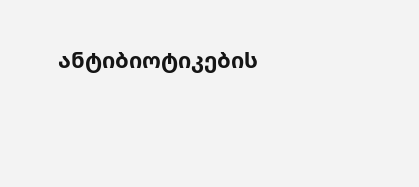ანტიბიოტიკების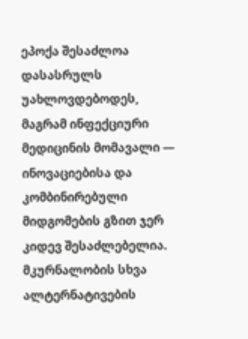ეპოქა შესაძლოა დასასრულს უახლოვდებოდეს, მაგრამ ინფექციური მედიცინის მომავალი — ინოვაციებისა და კომბინირებული მიდგომების გზით ჯერ კიდევ შესაძლებელია.
მკურნალობის სხვა ალტერნატივების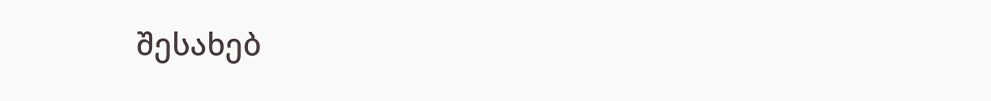შესახებ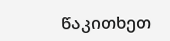წაკითხეთ